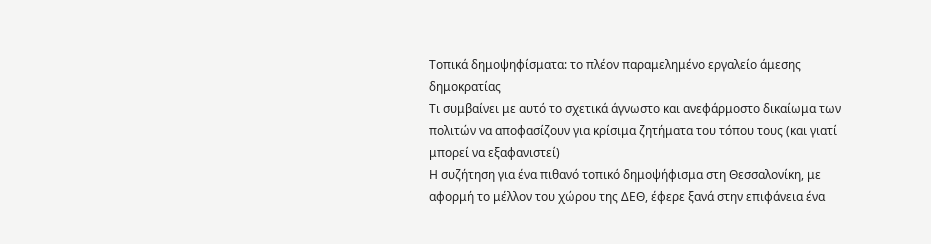Τοπικά δημοψηφίσματα: το πλέον παραμελημένο εργαλείο άμεσης δημοκρατίας
Τι συμβαίνει με αυτό το σχετικά άγνωστο και ανεφάρμοστο δικαίωμα των πολιτών να αποφασίζουν για κρίσιμα ζητήματα του τόπου τους (και γιατί μπορεί να εξαφανιστεί)
Η συζήτηση για ένα πιθανό τοπικό δημοψήφισμα στη Θεσσαλονίκη, με αφορμή το μέλλον του χώρου της ΔΕΘ, έφερε ξανά στην επιφάνεια ένα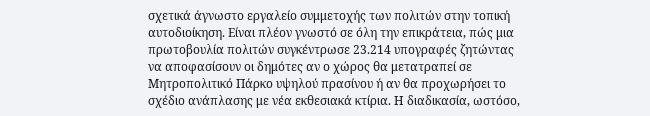σχετικά άγνωστο εργαλείο συμμετοχής των πολιτών στην τοπική αυτοδιοίκηση. Είναι πλέον γνωστό σε όλη την επικράτεια, πώς μια πρωτοβουλία πολιτών συγκέντρωσε 23.214 υπογραφές ζητώντας να αποφασίσουν οι δημότες αν ο χώρος θα μετατραπεί σε Μητροπολιτικό Πάρκο υψηλού πρασίνου ή αν θα προχωρήσει το σχέδιο ανάπλασης με νέα εκθεσιακά κτίρια. Η διαδικασία, ωστόσο,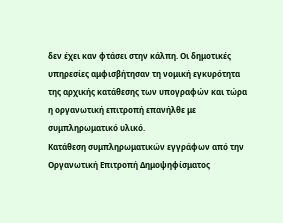δεν έχει καν φτάσει στην κάλπη. Οι δημοτικές υπηρεσίες αμφισβήτησαν τη νομική εγκυρότητα της αρχικής κατάθεσης των υπογραφών και τώρα η οργανωτική επιτροπή επανήλθε με συμπληρωματικό υλικό.
Κατάθεση συμπληρωματικών εγγράφων από την Οργανωτική Επιτροπή Δημοψηφίσματος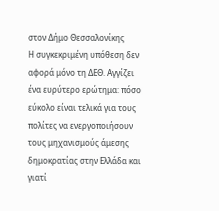στον Δήμο Θεσσαλονίκης
Η συγκεκριμένη υπόθεση δεν αφορά μόνο τη ΔΕΘ. Αγγίζει ένα ευρύτερο ερώτημα: πόσο εύκολο είναι τελικά για τους πολίτες να ενεργοποιήσουν τους μηχανισμούς άμεσης δημοκρατίας στην Ελλάδα και γιατί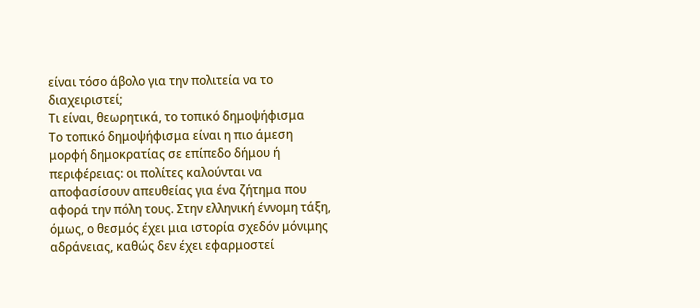είναι τόσο άβολο για την πολιτεία να το διαχειριστεί;
Τι είναι, θεωρητικά, το τοπικό δημοψήφισμα
Το τοπικό δημοψήφισμα είναι η πιο άμεση μορφή δημοκρατίας σε επίπεδο δήμου ή περιφέρειας: οι πολίτες καλούνται να αποφασίσουν απευθείας για ένα ζήτημα που αφορά την πόλη τους. Στην ελληνική έννομη τάξη, όμως, ο θεσμός έχει μια ιστορία σχεδόν μόνιμης αδράνειας, καθώς δεν έχει εφαρμοστεί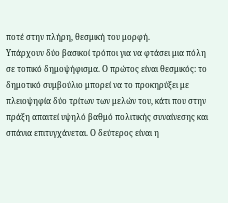ποτέ στην πλήρη, θεσμική του μορφή.
Υπάρχουν δύο βασικοί τρόποι για να φτάσει μια πόλη σε τοπικό δημοψήφισμα. Ο πρώτος είναι θεσμικός: το δημοτικό συμβούλιο μπορεί να το προκηρύξει με πλειοψηφία δύο τρίτων των μελών του, κάτι που στην πράξη απαιτεί υψηλό βαθμό πολιτικής συναίνεσης και σπάνια επιτυγχάνεται. Ο δεύτερος είναι η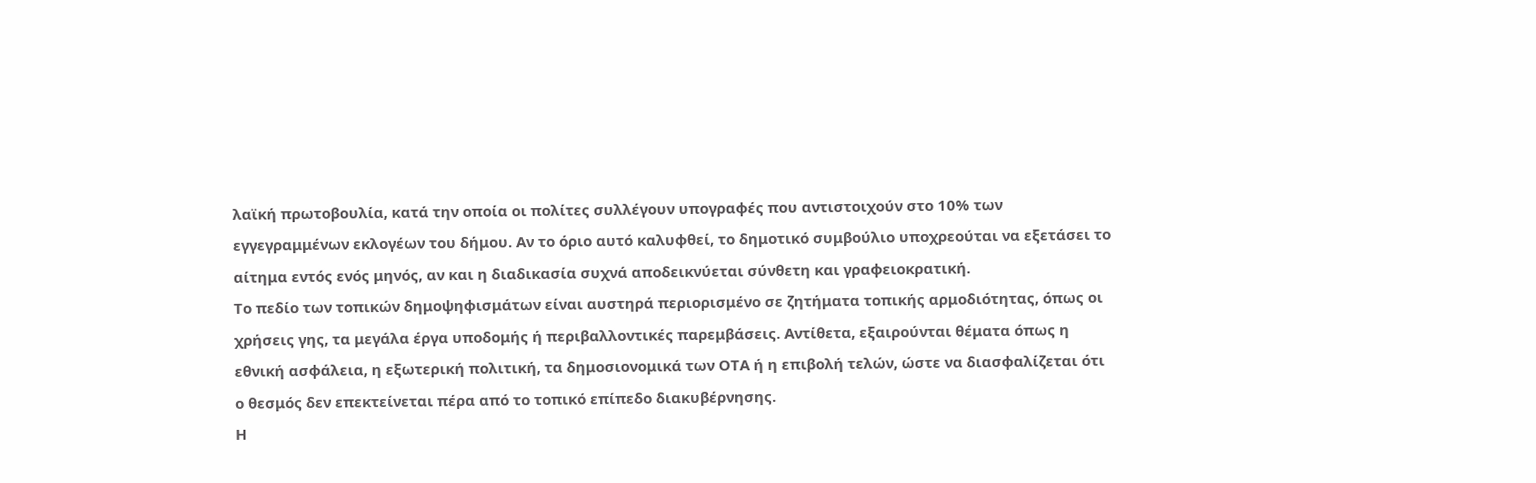λαϊκή πρωτοβουλία, κατά την οποία οι πολίτες συλλέγουν υπογραφές που αντιστοιχούν στο 10% των εγγεγραμμένων εκλογέων του δήμου. Αν το όριο αυτό καλυφθεί, το δημοτικό συμβούλιο υποχρεούται να εξετάσει το αίτημα εντός ενός μηνός, αν και η διαδικασία συχνά αποδεικνύεται σύνθετη και γραφειοκρατική.
Το πεδίο των τοπικών δημοψηφισμάτων είναι αυστηρά περιορισμένο σε ζητήματα τοπικής αρμοδιότητας, όπως οι χρήσεις γης, τα μεγάλα έργα υποδομής ή περιβαλλοντικές παρεμβάσεις. Αντίθετα, εξαιρούνται θέματα όπως η εθνική ασφάλεια, η εξωτερική πολιτική, τα δημοσιονομικά των ΟΤΑ ή η επιβολή τελών, ώστε να διασφαλίζεται ότι ο θεσμός δεν επεκτείνεται πέρα από το τοπικό επίπεδο διακυβέρνησης.
Η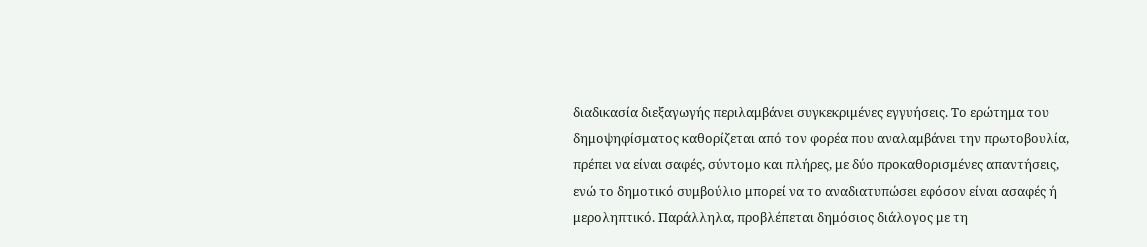διαδικασία διεξαγωγής περιλαμβάνει συγκεκριμένες εγγυήσεις. Το ερώτημα του δημοψηφίσματος καθορίζεται από τον φορέα που αναλαμβάνει την πρωτοβουλία, πρέπει να είναι σαφές, σύντομο και πλήρες, με δύο προκαθορισμένες απαντήσεις, ενώ το δημοτικό συμβούλιο μπορεί να το αναδιατυπώσει εφόσον είναι ασαφές ή μεροληπτικό. Παράλληλα, προβλέπεται δημόσιος διάλογος με τη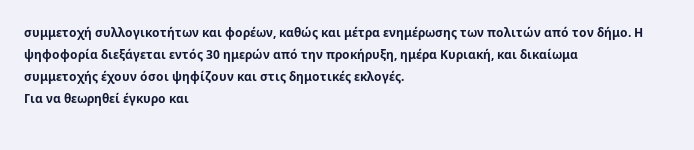συμμετοχή συλλογικοτήτων και φορέων, καθώς και μέτρα ενημέρωσης των πολιτών από τον δήμο. Η ψηφοφορία διεξάγεται εντός 30 ημερών από την προκήρυξη, ημέρα Κυριακή, και δικαίωμα συμμετοχής έχουν όσοι ψηφίζουν και στις δημοτικές εκλογές.
Για να θεωρηθεί έγκυρο και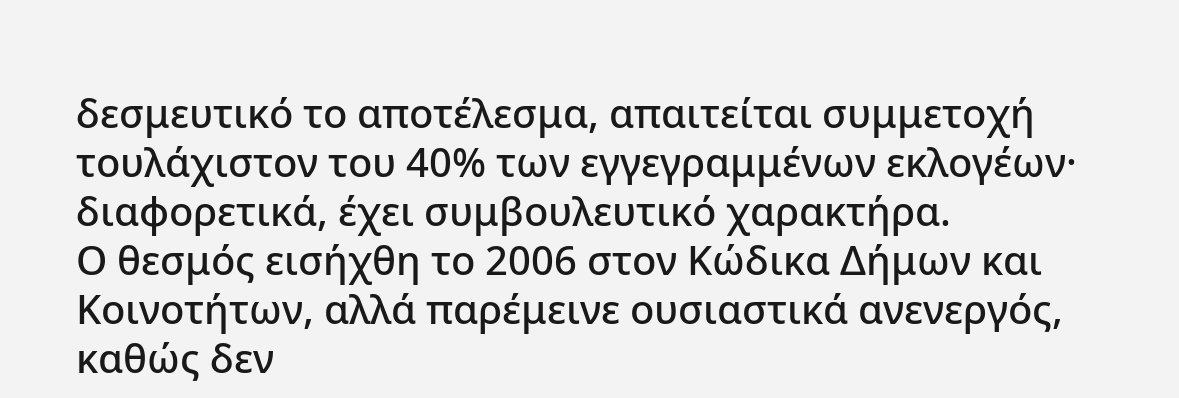δεσμευτικό το αποτέλεσμα, απαιτείται συμμετοχή τουλάχιστον του 40% των εγγεγραμμένων εκλογέων· διαφορετικά, έχει συμβουλευτικό χαρακτήρα.
Ο θεσμός εισήχθη το 2006 στον Κώδικα Δήμων και Κοινοτήτων, αλλά παρέμεινε ουσιαστικά ανενεργός, καθώς δεν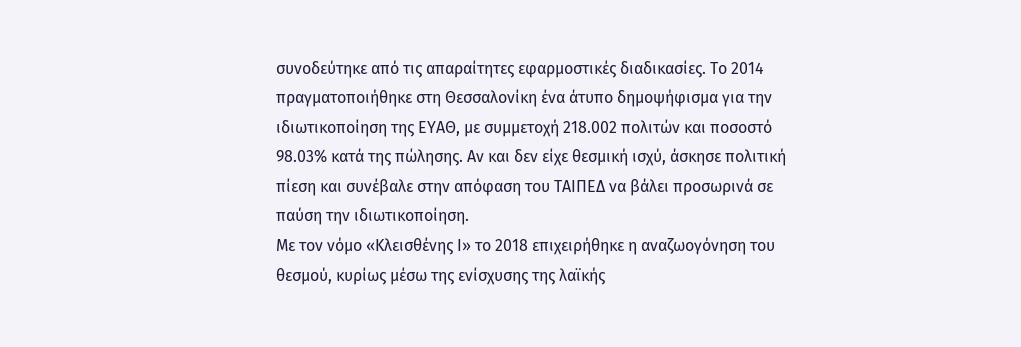συνοδεύτηκε από τις απαραίτητες εφαρμοστικές διαδικασίες. Το 2014 πραγματοποιήθηκε στη Θεσσαλονίκη ένα άτυπο δημοψήφισμα για την ιδιωτικοποίηση της ΕΥΑΘ, με συμμετοχή 218.002 πολιτών και ποσοστό 98.03% κατά της πώλησης. Αν και δεν είχε θεσμική ισχύ, άσκησε πολιτική πίεση και συνέβαλε στην απόφαση του ΤΑΙΠΕΔ να βάλει προσωρινά σε παύση την ιδιωτικοποίηση.
Με τον νόμο «Κλεισθένης Ι» το 2018 επιχειρήθηκε η αναζωογόνηση του θεσμού, κυρίως μέσω της ενίσχυσης της λαϊκής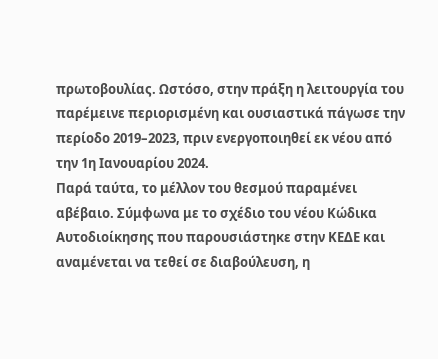πρωτοβουλίας. Ωστόσο, στην πράξη η λειτουργία του παρέμεινε περιορισμένη και ουσιαστικά πάγωσε την περίοδο 2019–2023, πριν ενεργοποιηθεί εκ νέου από την 1η Ιανουαρίου 2024.
Παρά ταύτα, το μέλλον του θεσμού παραμένει αβέβαιο. Σύμφωνα με το σχέδιο του νέου Κώδικα Αυτοδιοίκησης που παρουσιάστηκε στην ΚΕΔΕ και αναμένεται να τεθεί σε διαβούλευση, η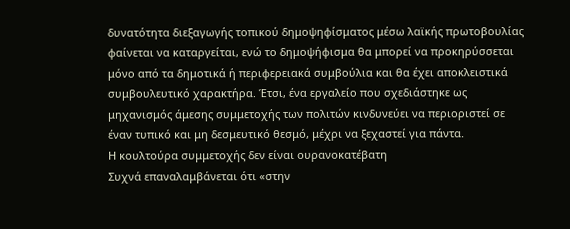δυνατότητα διεξαγωγής τοπικού δημοψηφίσματος μέσω λαϊκής πρωτοβουλίας φαίνεται να καταργείται, ενώ το δημοψήφισμα θα μπορεί να προκηρύσσεται μόνο από τα δημοτικά ή περιφερειακά συμβούλια και θα έχει αποκλειστικά συμβουλευτικό χαρακτήρα. Έτσι, ένα εργαλείο που σχεδιάστηκε ως μηχανισμός άμεσης συμμετοχής των πολιτών κινδυνεύει να περιοριστεί σε έναν τυπικό και μη δεσμευτικό θεσμό, μέχρι να ξεχαστεί για πάντα.
Η κουλτούρα συμμετοχής δεν είναι ουρανοκατέβατη
Συχνά επαναλαμβάνεται ότι «στην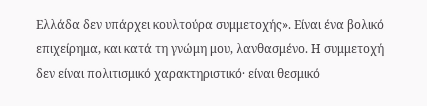Ελλάδα δεν υπάρχει κουλτούρα συμμετοχής». Είναι ένα βολικό επιχείρημα, και κατά τη γνώμη μου, λανθασμένο. Η συμμετοχή δεν είναι πολιτισμικό χαρακτηριστικό· είναι θεσμικό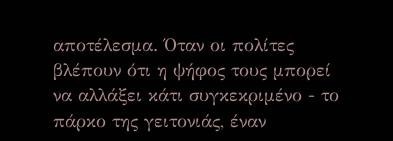αποτέλεσμα. Όταν οι πολίτες βλέπουν ότι η ψήφος τους μπορεί να αλλάξει κάτι συγκεκριμένο - το πάρκο της γειτονιάς, έναν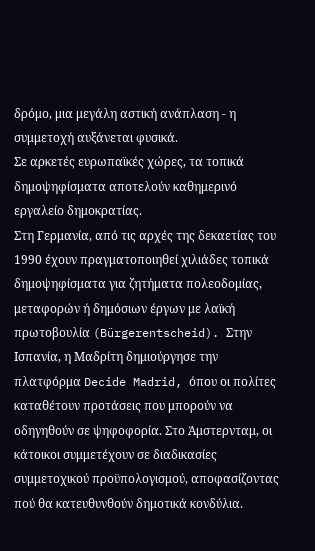δρόμο, μια μεγάλη αστική ανάπλαση - η συμμετοχή αυξάνεται φυσικά.
Σε αρκετές ευρωπαϊκές χώρες, τα τοπικά δημοψηφίσματα αποτελούν καθημερινό εργαλείο δημοκρατίας.
Στη Γερμανία, από τις αρχές της δεκαετίας του 1990 έχουν πραγματοποιηθεί χιλιάδες τοπικά δημοψηφίσματα για ζητήματα πολεοδομίας, μεταφορών ή δημόσιων έργων με λαϊκή πρωτοβουλία (Bürgerentscheid). Στην Ισπανία, η Μαδρίτη δημιούργησε την πλατφόρμα Decide Madrid, όπου οι πολίτες καταθέτουν προτάσεις που μπορούν να οδηγηθούν σε ψηφοφορία. Στο Άμστερνταμ, οι κάτοικοι συμμετέχουν σε διαδικασίες συμμετοχικού προϋπολογισμού, αποφασίζοντας πού θα κατευθυνθούν δημοτικά κονδύλια.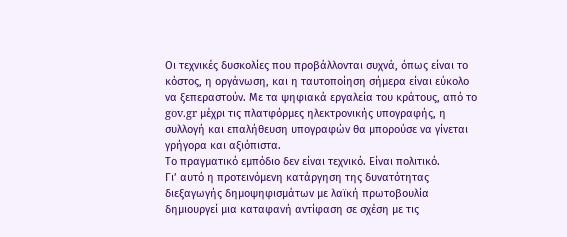Οι τεχνικές δυσκολίες που προβάλλονται συχνά, όπως είναι το κόστος, η οργάνωση, και η ταυτοποίηση σήμερα είναι εύκολο να ξεπεραστούν. Με τα ψηφιακά εργαλεία του κράτους, από το gov.gr μέχρι τις πλατφόρμες ηλεκτρονικής υπογραφής, η συλλογή και επαλήθευση υπογραφών θα μπορούσε να γίνεται γρήγορα και αξιόπιστα.
Το πραγματικό εμπόδιο δεν είναι τεχνικό. Είναι πολιτικό.
Γι’ αυτό η προτεινόμενη κατάργηση της δυνατότητας διεξαγωγής δημοψηφισμάτων με λαϊκή πρωτοβουλία δημιουργεί μια καταφανή αντίφαση σε σχέση με τις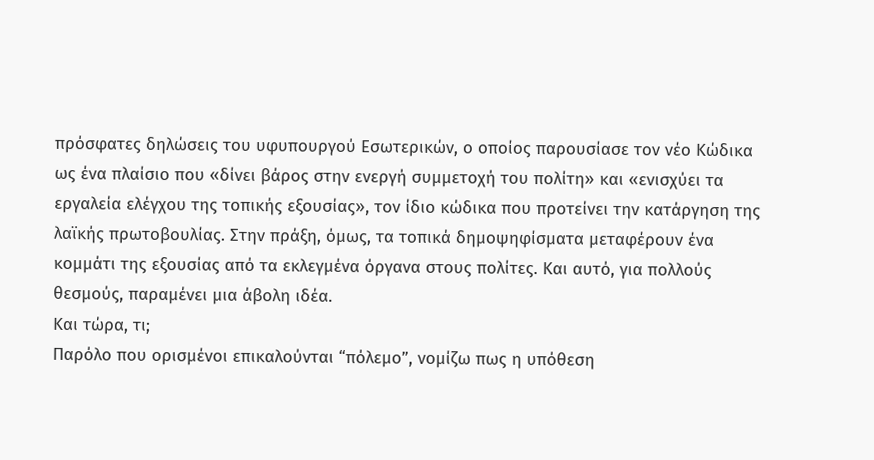πρόσφατες δηλώσεις του υφυπουργού Εσωτερικών, ο οποίος παρουσίασε τον νέο Κώδικα ως ένα πλαίσιο που «δίνει βάρος στην ενεργή συμμετοχή του πολίτη» και «ενισχύει τα εργαλεία ελέγχου της τοπικής εξουσίας», τον ίδιο κώδικα που προτείνει την κατάργηση της λαϊκής πρωτοβουλίας. Στην πράξη, όμως, τα τοπικά δημοψηφίσματα μεταφέρουν ένα κομμάτι της εξουσίας από τα εκλεγμένα όργανα στους πολίτες. Και αυτό, για πολλούς θεσμούς, παραμένει μια άβολη ιδέα.
Και τώρα, τι;
Παρόλο που ορισμένοι επικαλούνται “πόλεμο”, νομίζω πως η υπόθεση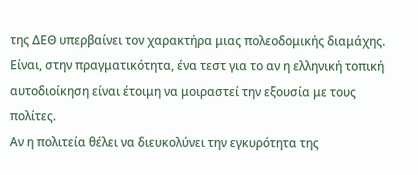της ΔΕΘ υπερβαίνει τον χαρακτήρα μιας πολεοδομικής διαμάχης. Είναι, στην πραγματικότητα, ένα τεστ για το αν η ελληνική τοπική αυτοδιοίκηση είναι έτοιμη να μοιραστεί την εξουσία με τους πολίτες.
Αν η πολιτεία θέλει να διευκολύνει την εγκυρότητα της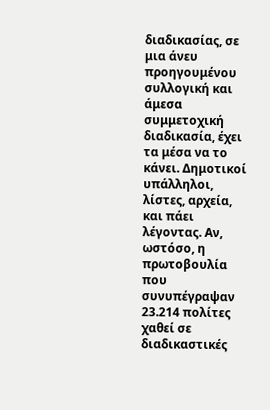διαδικασίας, σε μια άνευ προηγουμένου συλλογική και άμεσα συμμετοχική διαδικασία, έχει τα μέσα να το κάνει. Δημοτικοί υπάλληλοι, λίστες, αρχεία, και πάει λέγοντας. Αν, ωστόσο, η πρωτοβουλία που συνυπέγραψαν 23.214 πολίτες χαθεί σε διαδικαστικές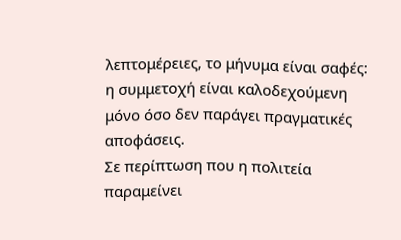λεπτομέρειες, το μήνυμα είναι σαφές: η συμμετοχή είναι καλοδεχούμενη μόνο όσο δεν παράγει πραγματικές αποφάσεις.
Σε περίπτωση που η πολιτεία παραμείνει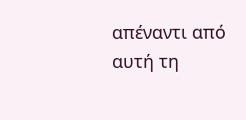απέναντι από αυτή τη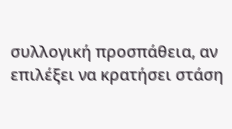συλλογική προσπάθεια, αν επιλέξει να κρατήσει στάση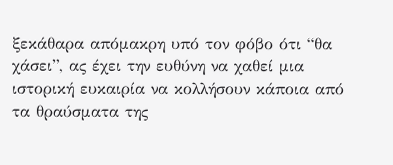ξεκάθαρα απόμακρη υπό τον φόβο ότι “θα χάσει”, ας έχει την ευθύνη να χαθεί μια ιστορική ευκαιρία να κολλήσουν κάποια από τα θραύσματα της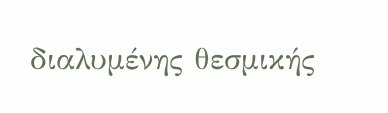διαλυμένης θεσμικής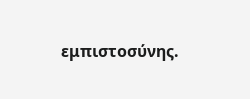εμπιστοσύνης.